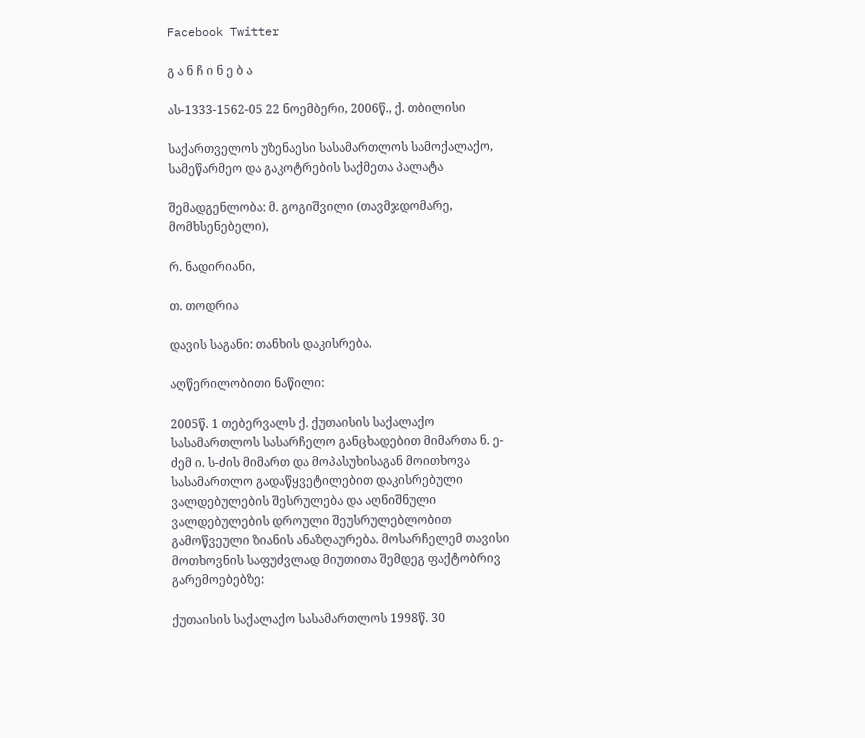Facebook Twitter

გ ა ნ ჩ ი ნ ე ბ ა

ას-1333-1562-05 22 ნოემბერი, 2006წ.‚ ქ. თბილისი

საქართველოს უზენაესი სასამართლოს სამოქალაქო, სამეწარმეო და გაკოტრების საქმეთა პალატა

შემადგენლობა: მ. გოგიშვილი (თავმჯდომარე, მომხსენებელი),

რ. ნადირიანი,

თ. თოდრია

დავის საგანი: თანხის დაკისრება.

აღწერილობითი ნაწილი:

2005წ. 1 თებერვალს ქ. ქუთაისის საქალაქო სასამართლოს სასარჩელო განცხადებით მიმართა ნ. ე-ძემ ი. ს-ძის მიმართ და მოპასუხისაგან მოითხოვა სასამართლო გადაწყვეტილებით დაკისრებული ვალდებულების შესრულება და აღნიშნული ვალდებულების დროული შეუსრულებლობით გამოწვეული ზიანის ანაზღაურება. მოსარჩელემ თავისი მოთხოვნის საფუძვლად მიუთითა შემდეგ ფაქტობრივ გარემოებებზე:

ქუთაისის საქალაქო სასამართლოს 1998წ. 30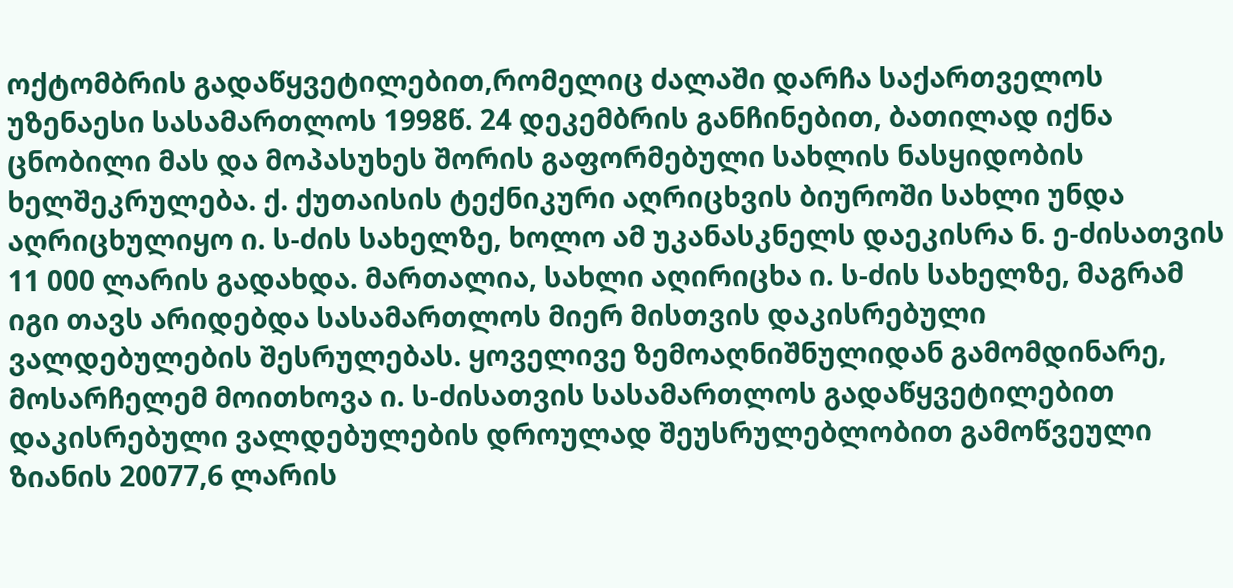ოქტომბრის გადაწყვეტილებით,რომელიც ძალაში დარჩა საქართველოს უზენაესი სასამართლოს 1998წ. 24 დეკემბრის განჩინებით, ბათილად იქნა ცნობილი მას და მოპასუხეს შორის გაფორმებული სახლის ნასყიდობის ხელშეკრულება. ქ. ქუთაისის ტექნიკური აღრიცხვის ბიუროში სახლი უნდა აღრიცხულიყო ი. ს-ძის სახელზე, ხოლო ამ უკანასკნელს დაეკისრა ნ. ე-ძისათვის 11 000 ლარის გადახდა. მართალია, სახლი აღირიცხა ი. ს-ძის სახელზე, მაგრამ იგი თავს არიდებდა სასამართლოს მიერ მისთვის დაკისრებული ვალდებულების შესრულებას. ყოველივე ზემოაღნიშნულიდან გამომდინარე, მოსარჩელემ მოითხოვა ი. ს-ძისათვის სასამართლოს გადაწყვეტილებით დაკისრებული ვალდებულების დროულად შეუსრულებლობით გამოწვეული ზიანის 20077,6 ლარის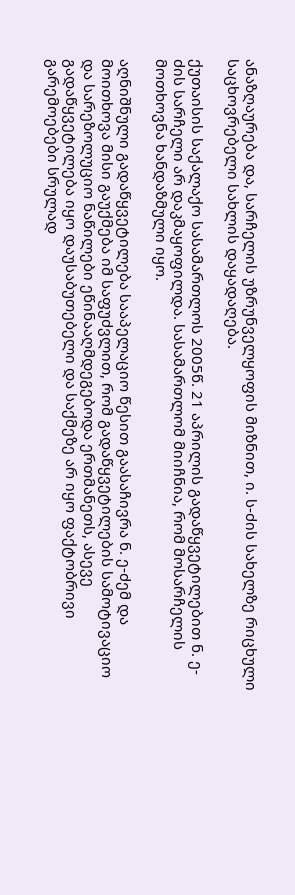ანაზღაურება და, სარჩელის უზრუნველყოფის მიზნით, ი. ს-ძის სახელზე რიცხული საცხოვრებელი სახლის დაყადაღება.

ქუთაისის საქალაქო სასამართლოს 2005წ. 21 აპრილის გადაწყვეტილებით ნ. ე-ძის სარჩელი არ დაკმაყოფილდა. სასამართლომ მიიჩნია, რომ მოსარჩელის მოთხოვნა ხანდაზმული იყო.

აღნიშნული გადაწყვეტილება სააპელაციო წესით გაასაჩივრა ნ. ე-ძემ და მოითხოვა მისი გაუქმება იმ საფუძვლით, რომ გადაწყვეტილების სამოტივაციო და სარეზოლუციო ნაწილები ეწინააღმდეგებოდა ერთმანეთს, ასევე გადაწყვეტილება იყო დაუსაბუთებელი და საქმეზე არ იყო ფაქტობრივი გარემოებები სრულად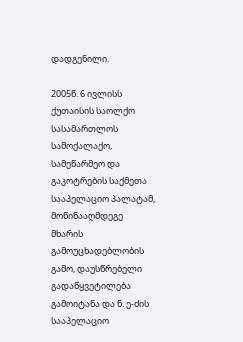დადგენილი.

2005წ. 6 ივლისს ქუთაისის საოლქო სასამართლოს სამოქალაქო, სამეწარმეო და გაკოტრების საქმეთა სააპელაციო პალატამ, მოწინააღმდეგე მხარის გამოუცხადებლობის გამო, დაუსწრებელი გადაწყვეტილება გამოიტანა და ნ. ე-ძის სააპელაციო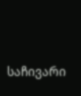საჩივარი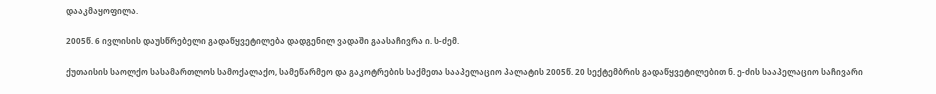დააკმაყოფილა.

2005წ. 6 ივლისის დაუსწრებელი გადაწყვეტილება დადგენილ ვადაში გაასაჩივრა ი. ს-ძემ.

ქუთაისის საოლქო სასამართლოს სამოქალაქო, სამეწარმეო და გაკოტრების საქმეთა სააპელაციო პალატის 2005წ. 20 სექტემბრის გადაწყვეტილებით ნ. ე-ძის სააპელაციო საჩივარი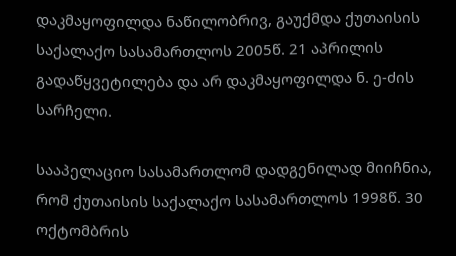დაკმაყოფილდა ნაწილობრივ, გაუქმდა ქუთაისის საქალაქო სასამართლოს 2005წ. 21 აპრილის გადაწყვეტილება და არ დაკმაყოფილდა ნ. ე-ძის სარჩელი.

სააპელაციო სასამართლომ დადგენილად მიიჩნია, რომ ქუთაისის საქალაქო სასამართლოს 1998წ. 30 ოქტომბრის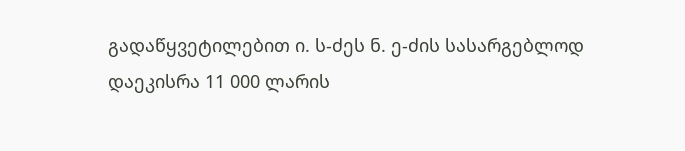გადაწყვეტილებით ი. ს-ძეს ნ. ე-ძის სასარგებლოდ დაეკისრა 11 000 ლარის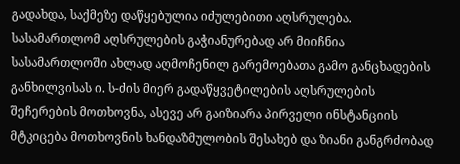გადახდა, საქმეზე დაწყებულია იძულებითი აღსრულება. სასამართლომ აღსრულების გაჭიანურებად არ მიიჩნია სასამართლოში ახლად აღმოჩენილ გარემოებათა გამო განცხადების განხილვისას ი. ს-ძის მიერ გადაწყვეტილების აღსრულების შეჩერების მოთხოვნა, ასევე არ გაიზიარა პირველი ინსტანციის მტკიცება მოთხოვნის ხანდაზმულობის შესახებ და ზიანი განგრძობად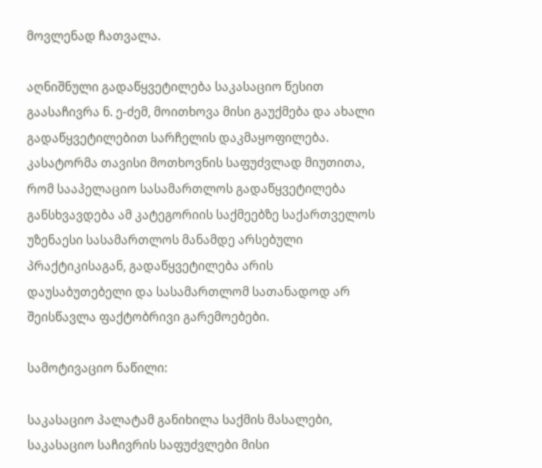მოვლენად ჩათვალა.

აღნიშნული გადაწყვეტილება საკასაციო წესით გაასაჩივრა ნ. ე-ძემ, მოითხოვა მისი გაუქმება და ახალი გადაწყვეტილებით სარჩელის დაკმაყოფილება. კასატორმა თავისი მოთხოვნის საფუძვლად მიუთითა, რომ სააპელაციო სასამართლოს გადაწყვეტილება განსხვავდება ამ კატეგორიის საქმეებზე საქართველოს უზენაესი სასამართლოს მანამდე არსებული პრაქტიკისაგან, გადაწყვეტილება არის დაუსაბუთებელი და სასამართლომ სათანადოდ არ შეისწავლა ფაქტობრივი გარემოებები.

სამოტივაციო ნაწილი:

საკასაციო პალატამ განიხილა საქმის მასალები, საკასაციო საჩივრის საფუძვლები მისი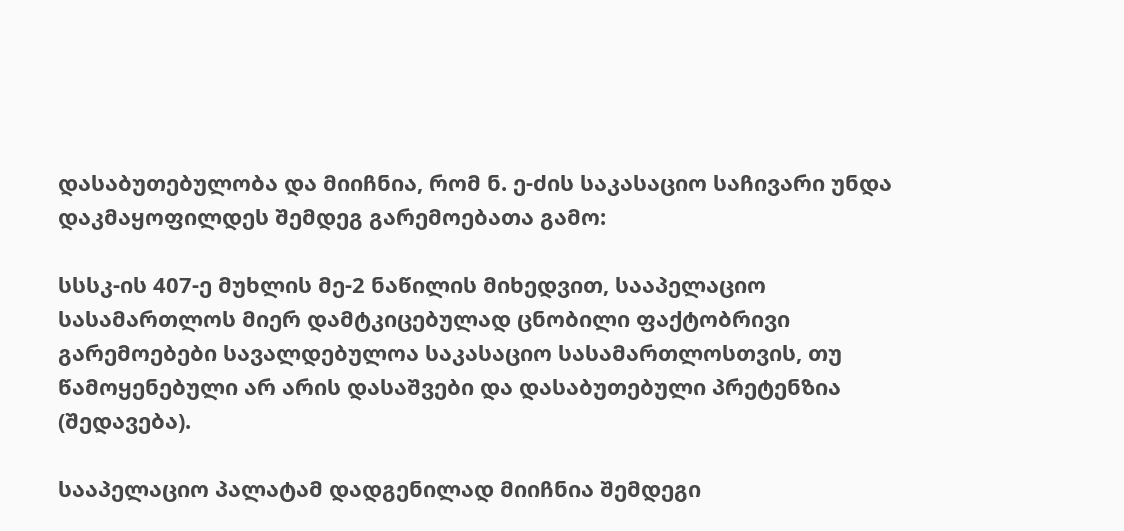დასაბუთებულობა და მიიჩნია, რომ ნ. ე-ძის საკასაციო საჩივარი უნდა დაკმაყოფილდეს შემდეგ გარემოებათა გამო:

სსსკ-ის 407-ე მუხლის მე-2 ნაწილის მიხედვით, სააპელაციო სასამართლოს მიერ დამტკიცებულად ცნობილი ფაქტობრივი გარემოებები სავალდებულოა საკასაციო სასამართლოსთვის, თუ წამოყენებული არ არის დასაშვები და დასაბუთებული პრეტენზია (შედავება).

სააპელაციო პალატამ დადგენილად მიიჩნია შემდეგი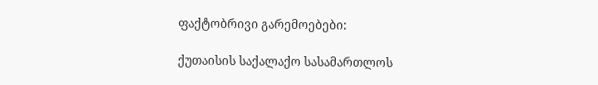ფაქტობრივი გარემოებები:

ქუთაისის საქალაქო სასამართლოს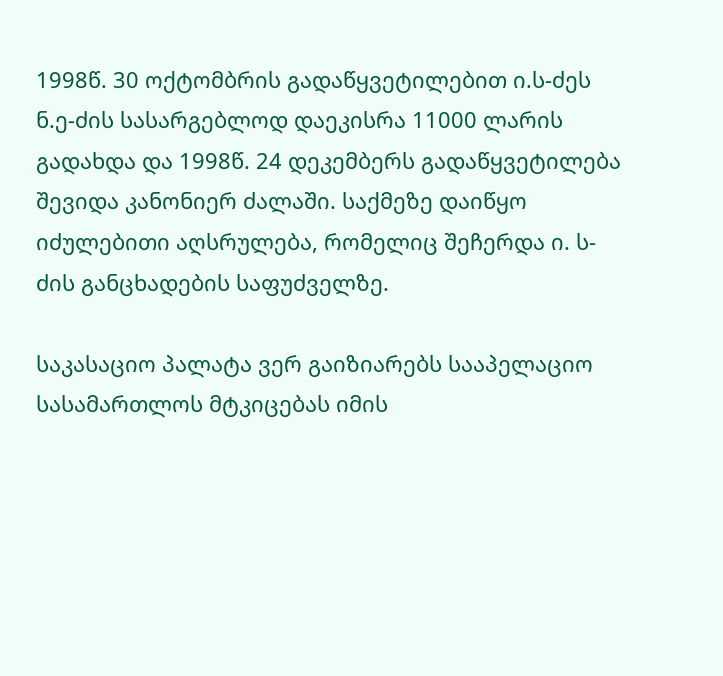1998წ. 30 ოქტომბრის გადაწყვეტილებით ი.ს-ძეს ნ.ე-ძის სასარგებლოდ დაეკისრა 11000 ლარის გადახდა და 1998წ. 24 დეკემბერს გადაწყვეტილება შევიდა კანონიერ ძალაში. საქმეზე დაიწყო იძულებითი აღსრულება, რომელიც შეჩერდა ი. ს-ძის განცხადების საფუძველზე.

საკასაციო პალატა ვერ გაიზიარებს სააპელაციო სასამართლოს მტკიცებას იმის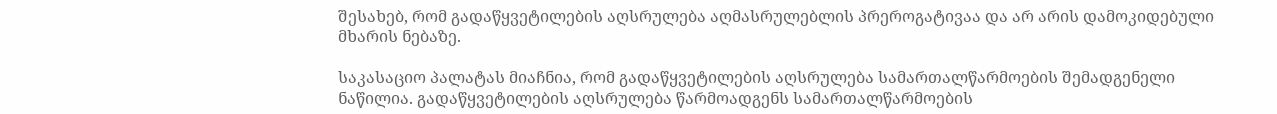შესახებ, რომ გადაწყვეტილების აღსრულება აღმასრულებლის პრეროგატივაა და არ არის დამოკიდებული მხარის ნებაზე.

საკასაციო პალატას მიაჩნია, რომ გადაწყვეტილების აღსრულება სამართალწარმოების შემადგენელი ნაწილია. გადაწყვეტილების აღსრულება წარმოადგენს სამართალწარმოების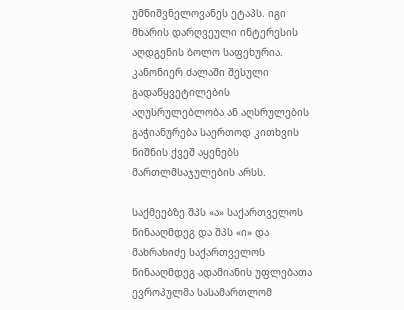უმნიშვნელოვანეს ეტაპს. იგი მხარის დარღვეული ინტერესის აღდგენის ბოლო საფეხურია. კანონიერ ძალაში შესული გადაწყვეტილების აღუსრულებლობა ან აღსრულების გაჭიანურება საერთოდ კითხვის ნიშნის ქვეშ აყენებს მართლმსაჯულების არსს.

საქმეებზე შპს «ა» საქართველოს წინააღმდეგ და შპს «ი» და მახრახიძე საქართველოს წინააღმდეგ ადამიანის უფლებათა ევროპულმა სასამართლომ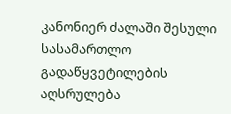კანონიერ ძალაში შესული სასამართლო გადაწყვეტილების აღსრულება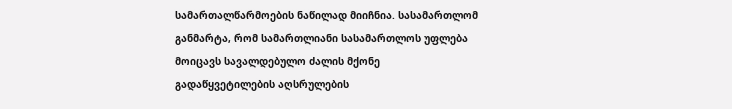სამართალწარმოების ნაწილად მიიჩნია. სასამართლომ განმარტა, რომ სამართლიანი სასამართლოს უფლება მოიცავს სავალდებულო ძალის მქონე გადაწყვეტილების აღსრულების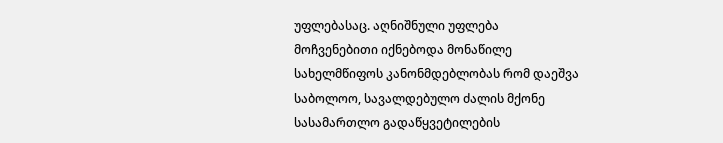უფლებასაც. აღნიშნული უფლება მოჩვენებითი იქნებოდა მონაწილე სახელმწიფოს კანონმდებლობას რომ დაეშვა საბოლოო, სავალდებულო ძალის მქონე სასამართლო გადაწყვეტილების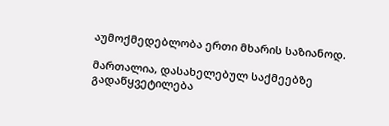აუმოქმედებლობა ერთი მხარის საზიანოდ.

მართალია, დასახელებულ საქმეებზე გადაწყვეტილება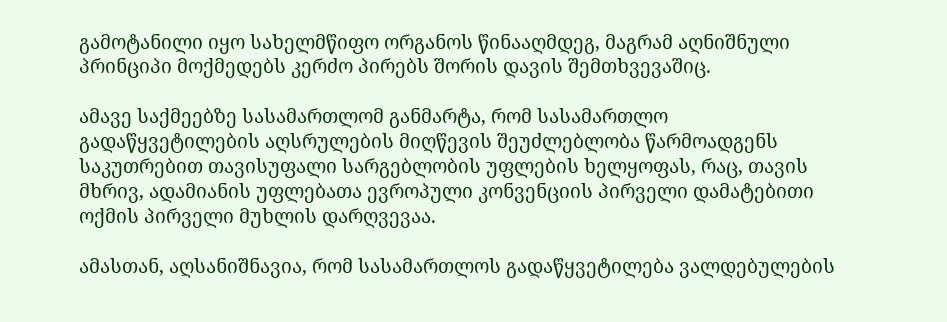გამოტანილი იყო სახელმწიფო ორგანოს წინააღმდეგ, მაგრამ აღნიშნული პრინციპი მოქმედებს კერძო პირებს შორის დავის შემთხვევაშიც.

ამავე საქმეებზე სასამართლომ განმარტა, რომ სასამართლო გადაწყვეტილების აღსრულების მიღწევის შეუძლებლობა წარმოადგენს საკუთრებით თავისუფალი სარგებლობის უფლების ხელყოფას, რაც, თავის მხრივ, ადამიანის უფლებათა ევროპული კონვენციის პირველი დამატებითი ოქმის პირველი მუხლის დარღვევაა.

ამასთან, აღსანიშნავია, რომ სასამართლოს გადაწყვეტილება ვალდებულების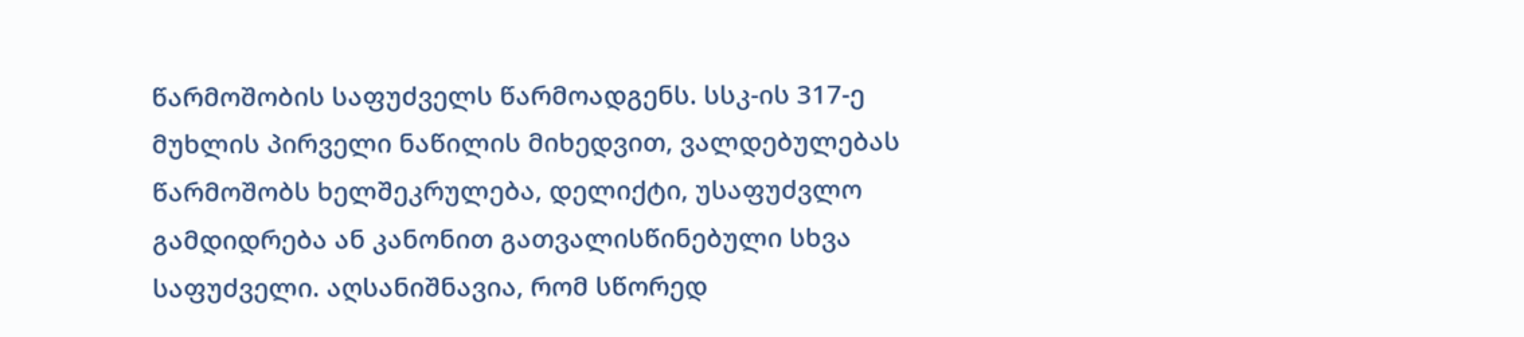წარმოშობის საფუძველს წარმოადგენს. სსკ-ის 317-ე მუხლის პირველი ნაწილის მიხედვით, ვალდებულებას წარმოშობს ხელშეკრულება, დელიქტი, უსაფუძვლო გამდიდრება ან კანონით გათვალისწინებული სხვა საფუძველი. აღსანიშნავია, რომ სწორედ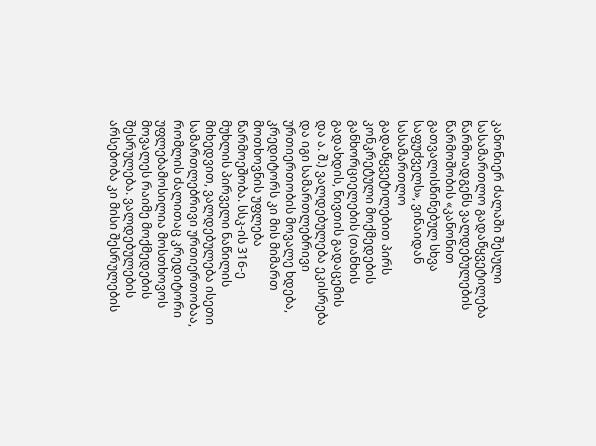კანონიერ ძალაში შესული სასამართლო გადაწყვეტილება წარმოადგენს ვალდებულების წარმოშობის «კანონით გათვალისწინებულ სხვა საფუძველს», ვინაიდან სასამართლო გადაწყვეტილებით პირს კონკრეტული მოქმედების განხორციელების (თანხის გადახდის, ნივთის გადაცემის და ა. შ.) ვალდებულება ეკისრება და იგი სამართლებრივი ურთიერთობის მოვალე ხდება, კრედიტორს კი მის მიმართ მოთხოვნის უფლება წარმოეშობა. სსკ-ის 316-ე მუხლის პირველი ნაწილის მიხედვით, ვალდებულება ისეთი სამართლებრივი ურთიერთობაა, რომლის ძალითაც კრედიტორი უფლებამოსილია მოსთხოვოს მოვალეს რაიმე მოქმედების შესრულება. ვალდებულების არსებობა კი მისი შესრულების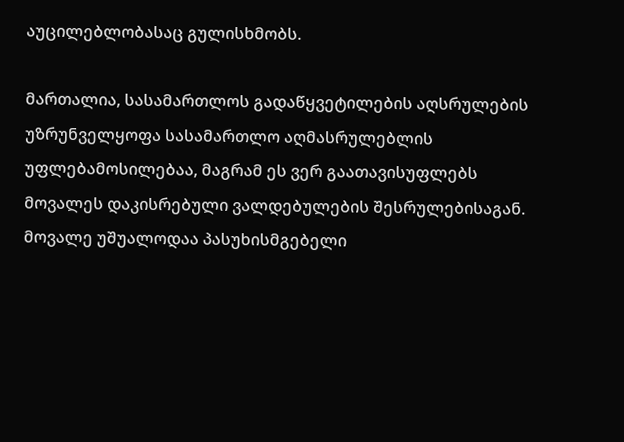აუცილებლობასაც გულისხმობს.

მართალია, სასამართლოს გადაწყვეტილების აღსრულების უზრუნველყოფა სასამართლო აღმასრულებლის უფლებამოსილებაა, მაგრამ ეს ვერ გაათავისუფლებს მოვალეს დაკისრებული ვალდებულების შესრულებისაგან. მოვალე უშუალოდაა პასუხისმგებელი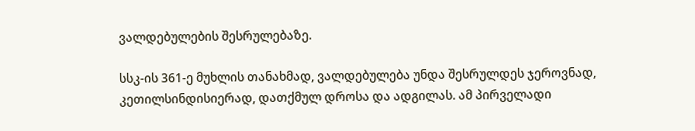ვალდებულების შესრულებაზე.

სსკ-ის 361-ე მუხლის თანახმად, ვალდებულება უნდა შესრულდეს ჯეროვნად, კეთილსინდისიერად, დათქმულ დროსა და ადგილას. ამ პირველადი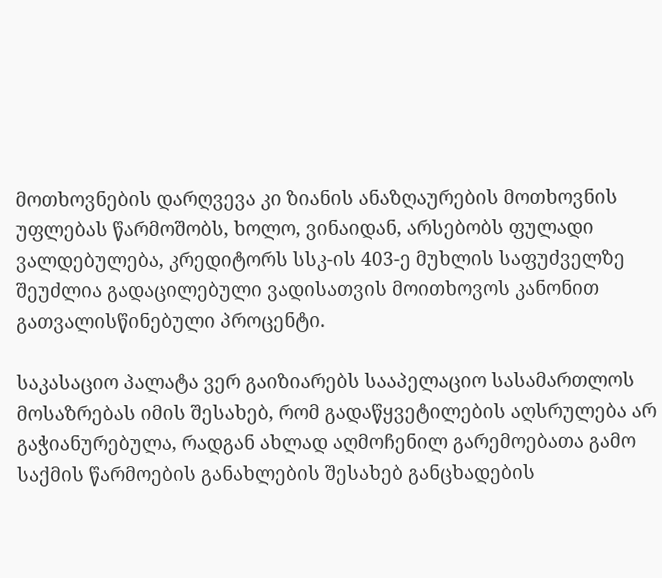მოთხოვნების დარღვევა კი ზიანის ანაზღაურების მოთხოვნის უფლებას წარმოშობს, ხოლო, ვინაიდან, არსებობს ფულადი ვალდებულება, კრედიტორს სსკ-ის 403-ე მუხლის საფუძველზე შეუძლია გადაცილებული ვადისათვის მოითხოვოს კანონით გათვალისწინებული პროცენტი.

საკასაციო პალატა ვერ გაიზიარებს სააპელაციო სასამართლოს მოსაზრებას იმის შესახებ, რომ გადაწყვეტილების აღსრულება არ გაჭიანურებულა, რადგან ახლად აღმოჩენილ გარემოებათა გამო საქმის წარმოების განახლების შესახებ განცხადების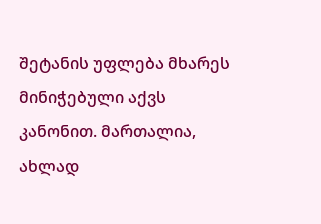შეტანის უფლება მხარეს მინიჭებული აქვს კანონით. მართალია, ახლად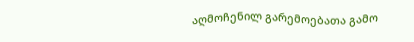აღმოჩენილ გარემოებათა გამო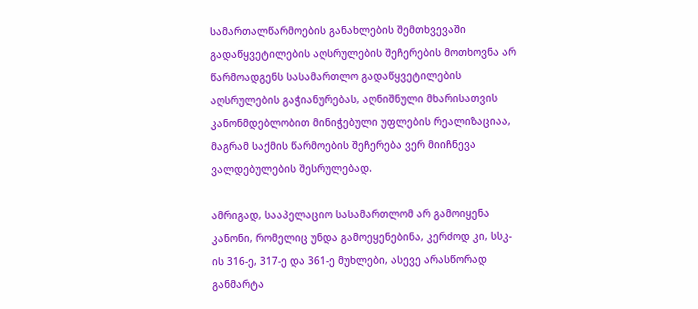სამართალწარმოების განახლების შემთხვევაში გადაწყვეტილების აღსრულების შეჩერების მოთხოვნა არ წარმოადგენს სასამართლო გადაწყვეტილების აღსრულების გაჭიანურებას, აღნიშნული მხარისათვის კანონმდებლობით მინიჭებული უფლების რეალიზაციაა, მაგრამ საქმის წარმოების შეჩერება ვერ მიიჩნევა ვალდებულების შესრულებად.

ამრიგად, სააპელაციო სასამართლომ არ გამოიყენა კანონი, რომელიც უნდა გამოეყენებინა, კერძოდ კი, სსკ-ის 316-ე, 317-ე და 361-ე მუხლები, ასევე არასწორად განმარტა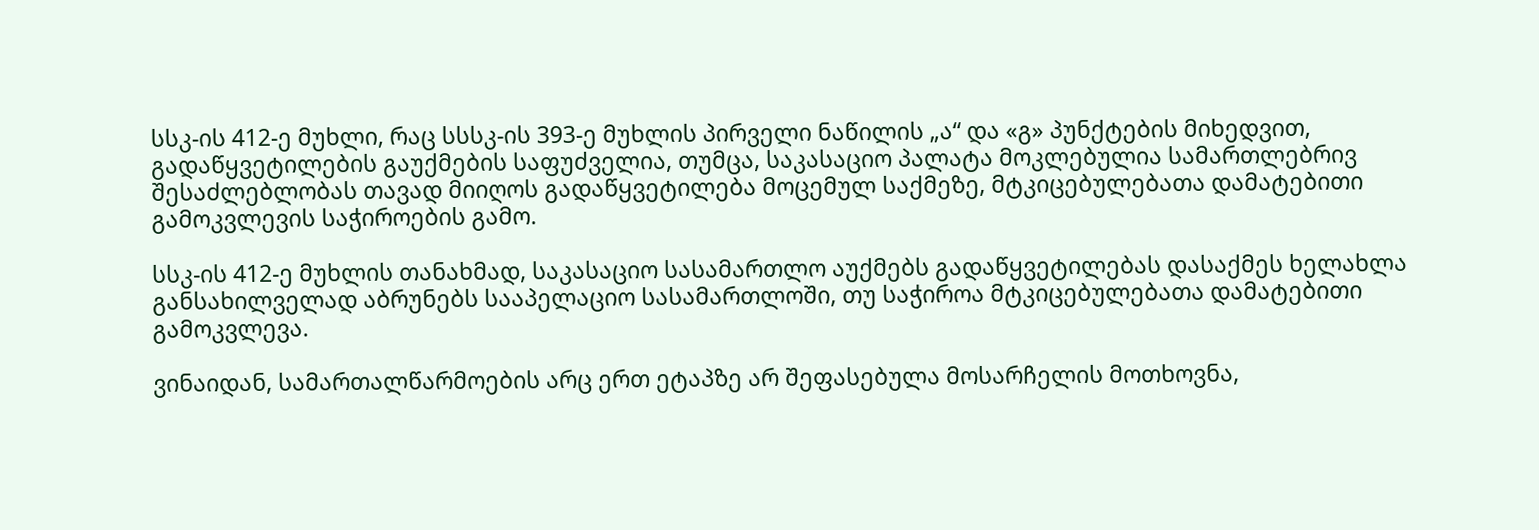სსკ-ის 412-ე მუხლი, რაც სსსკ-ის 393-ე მუხლის პირველი ნაწილის „ა“ და «გ» პუნქტების მიხედვით, გადაწყვეტილების გაუქმების საფუძველია, თუმცა, საკასაციო პალატა მოკლებულია სამართლებრივ შესაძლებლობას თავად მიიღოს გადაწყვეტილება მოცემულ საქმეზე, მტკიცებულებათა დამატებითი გამოკვლევის საჭიროების გამო.

სსკ-ის 412-ე მუხლის თანახმად, საკასაციო სასამართლო აუქმებს გადაწყვეტილებას დასაქმეს ხელახლა განსახილველად აბრუნებს სააპელაციო სასამართლოში, თუ საჭიროა მტკიცებულებათა დამატებითი გამოკვლევა.

ვინაიდან, სამართალწარმოების არც ერთ ეტაპზე არ შეფასებულა მოსარჩელის მოთხოვნა,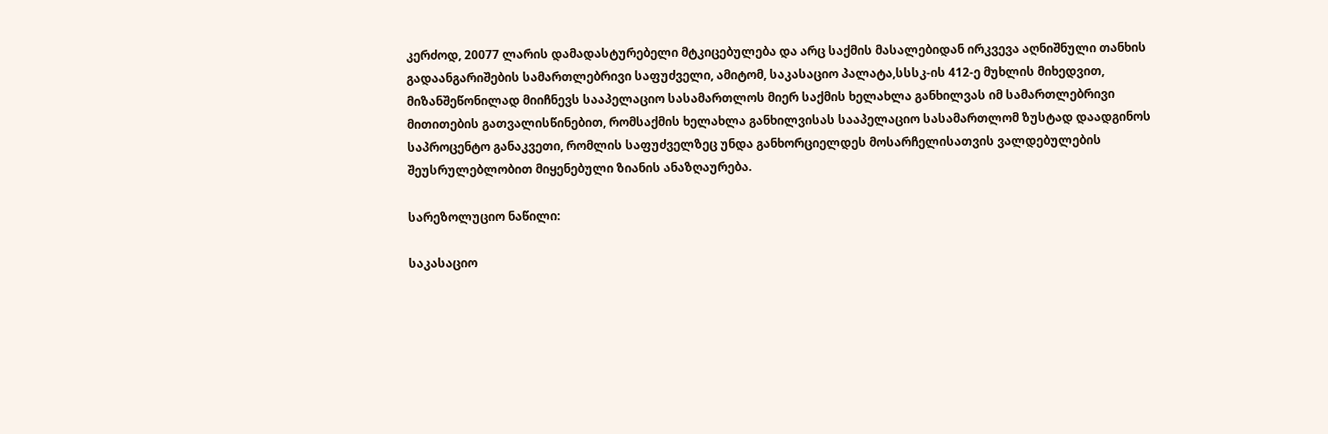კერძოდ, 20077 ლარის დამადასტურებელი მტკიცებულება და არც საქმის მასალებიდან ირკვევა აღნიშნული თანხის გადაანგარიშების სამართლებრივი საფუძველი, ამიტომ, საკასაციო პალატა,სსსკ-ის 412-ე მუხლის მიხედვით, მიზანშეწონილად მიიჩნევს სააპელაციო სასამართლოს მიერ საქმის ხელახლა განხილვას იმ სამართლებრივი მითითების გათვალისწინებით, რომსაქმის ხელახლა განხილვისას სააპელაციო სასამართლომ ზუსტად დაადგინოს საპროცენტო განაკვეთი, რომლის საფუძველზეც უნდა განხორციელდეს მოსარჩელისათვის ვალდებულების შეუსრულებლობით მიყენებული ზიანის ანაზღაურება.

სარეზოლუციო ნაწილი:

საკასაციო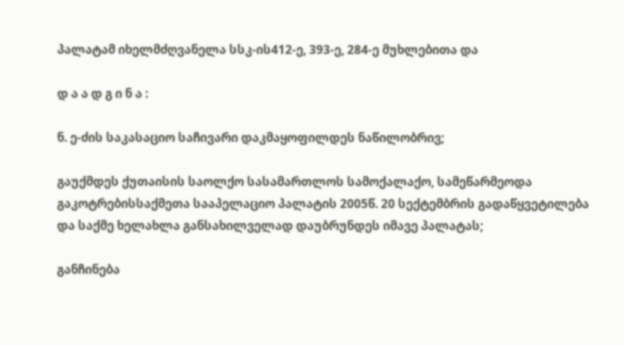პალატამ იხელმძღვანელა სსკ-ის412-ე, 393-ე, 284-ე მუხლებითა და

დ ა ა დ გ ი ნ ა :

ნ. ე-ძის საკასაციო საჩივარი დაკმაყოფილდეს ნაწილობრივ;

გაუქმდეს ქუთაისის საოლქო სასამართლოს სამოქალაქო, სამეწარმეოდა გაკოტრებისსაქმეთა სააპელაციო პალატის 2005წ. 20 სექტემბრის გადაწყვეტილება და საქმე ხელახლა განსახილველად დაუბრუნდეს იმავე პალატას;

განჩინება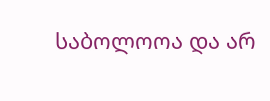საბოლოოა და არ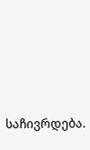საჩივრდება.